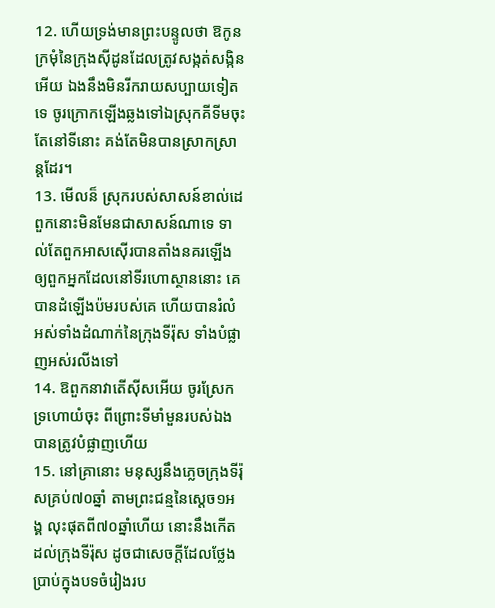12. ហើយទ្រង់មានព្រះបន្ទូលថា ឱកូនក្រមុំនៃក្រុងស៊ីដូនដែលត្រូវសង្កត់សង្កិនអើយ ឯងនឹងមិនរីករាយសប្បាយទៀតទេ ចូរក្រោកឡើងឆ្លងទៅឯស្រុកគីទីមចុះ តែនៅទីនោះ គង់តែមិនបានស្រាកស្រាន្តដែរ។
13. មើលន៏ ស្រុករបស់សាសន៍ខាល់ដេ ពួកនោះមិនមែនជាសាសន៍ណាទេ ទាល់តែពួកអាសស៊ើរបានតាំងនគរឡើង ឲ្យពួកអ្នកដែលនៅទីរហោស្ថាននោះ គេបានដំឡើងប៉មរបស់គេ ហើយបានរំលំអស់ទាំងដំណាក់នៃក្រុងទីរ៉ុស ទាំងបំផ្លាញអស់រលីងទៅ
14. ឱពួកនាវាតើស៊ីសអើយ ចូរស្រែកទ្រហោយំចុះ ពីព្រោះទីមាំមួនរបស់ឯងបានត្រូវបំផ្លាញហើយ
15. នៅគ្រានោះ មនុស្សនឹងភ្លេចក្រុងទីរ៉ុសគ្រប់៧០ឆ្នាំ តាមព្រះជន្មនៃស្តេច១អង្គ លុះផុតពី៧០ឆ្នាំហើយ នោះនឹងកើតដល់ក្រុងទីរ៉ុស ដូចជាសេចក្ដីដែលថ្លែងប្រាប់ក្នុងបទចំរៀងរប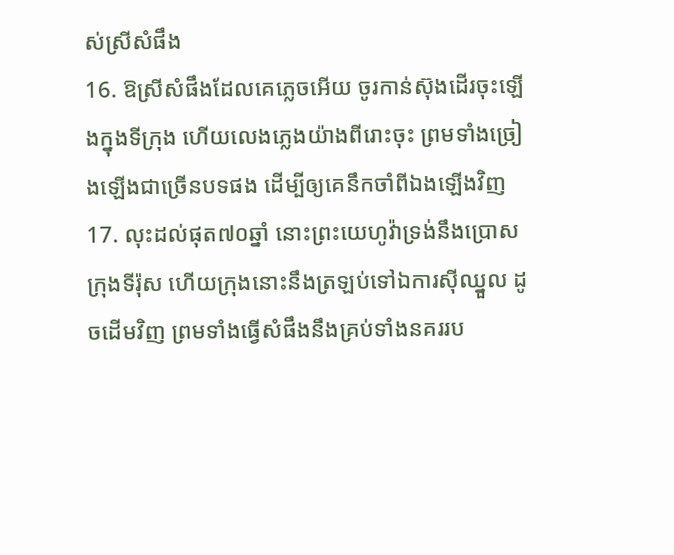ស់ស្រីសំផឹង
16. ឱស្រីសំផឹងដែលគេភ្លេចអើយ ចូរកាន់ស៊ុងដើរចុះឡើងក្នុងទីក្រុង ហើយលេងភ្លេងយ៉ាងពីរោះចុះ ព្រមទាំងច្រៀងឡើងជាច្រើនបទផង ដើម្បីឲ្យគេនឹកចាំពីឯងឡើងវិញ
17. លុះដល់ផុត៧០ឆ្នាំ នោះព្រះយេហូវ៉ាទ្រង់នឹងប្រោសក្រុងទីរ៉ុស ហើយក្រុងនោះនឹងត្រឡប់ទៅឯការស៊ីឈ្នួល ដូចដើមវិញ ព្រមទាំងធ្វើសំផឹងនឹងគ្រប់ទាំងនគររប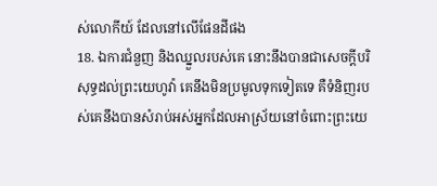ស់លោកីយ៍ ដែលនៅលើផែនដីផង
18. ឯការជំនួញ និងឈ្នួលរបស់គេ នោះនឹងបានជាសេចក្ដីបរិសុទ្ធដល់ព្រះយេហូវ៉ា គេនឹងមិនប្រមូលទុកទៀតទេ គឺទំនិញរបស់គេនឹងបានសំរាប់អស់អ្នកដែលអាស្រ័យនៅចំពោះព្រះយេ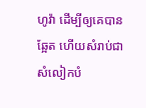ហូវ៉ា ដើម្បីឲ្យគេបានឆ្អែត ហើយសំរាប់ជាសំលៀកបំ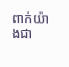ពាក់យ៉ាងជា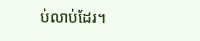ប់លាប់ដែរ។